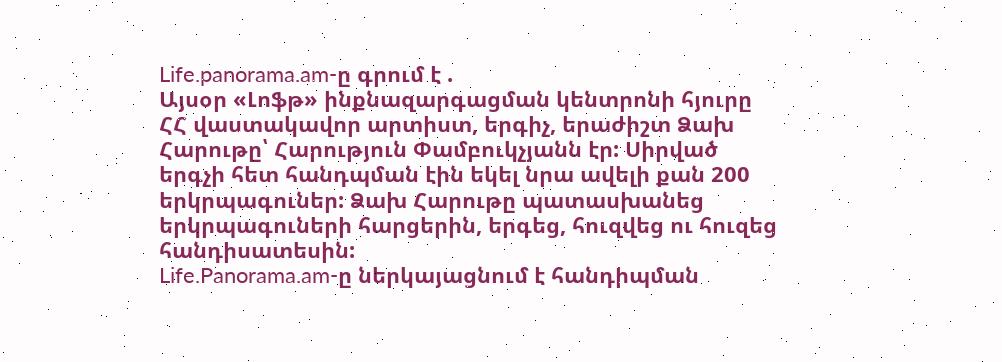Life.panorama.am-ը գրում է .
Այսօր «Լոֆթ» ինքնազարգացման կենտրոնի հյուրը ՀՀ վաստակավոր արտիստ, երգիչ, երաժիշտ Ձախ Հարութը՝ Հարություն Փամբուկչյանն էր: Սիրված երգչի հետ հանդպման էին եկել նրա ավելի քան 200 երկրպագուներ: Ձախ Հարութը պատասխանեց երկրպագուների հարցերին, երգեց, հուզվեց ու հուզեց հանդիսատեսին:
Life.Panorama.am-ը ներկայացնում է հանդիպման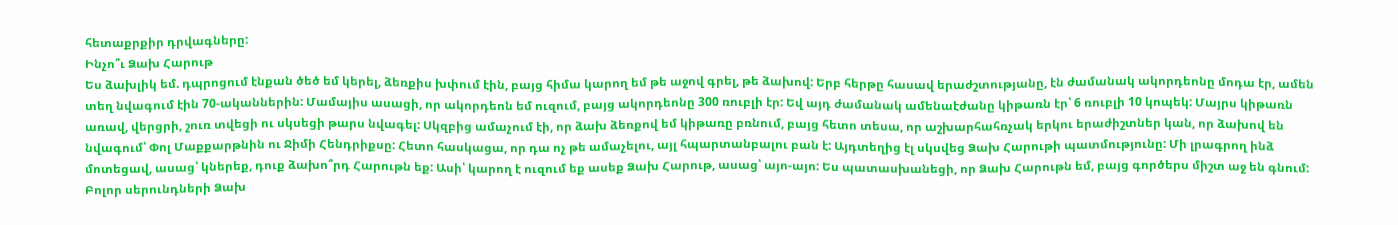հետաքրքիր դրվագները:
Ինչո՞ւ Ձախ Հարութ
Ես ձախլիկ եմ. դպրոցում էնքան ծեծ եմ կերել, ձեռքիս խփում էին, բայց հիմա կարող եմ թե աջով գրել, թե ձախով: Երբ հերթը հասավ երաժշտությանը, էն ժամանակ ակորդեոնը մոդա էր, ամեն տեղ նվագում էին 70-ականներին: Մամայիս ասացի, որ ակորդեոն եմ ուզում, բայց ակորդեոնը 300 ռուբլի էր: Եվ այդ ժամանակ ամենաէժանը կիթառն էր՝ 6 ռուբլի 10 կոպեկ: Մայրս կիթառն առավ, վերցրի, շուռ տվեցի ու սկսեցի թարս նվագել: Սկզբից ամաչում էի, որ ձախ ձեռքով եմ կիթառը բռնում, բայց հետո տեսա, որ աշխարհահռչակ երկու երաժիշտներ կան, որ ձախով են նվագում՝ Փոլ Մաքքարթնին ու Ջիմի Հենդրիքսը: Հետո հասկացա, որ դա ոչ թե ամաչելու, այլ հպարտանբալու բան է: Այդտեղից էլ սկսվեց Ձախ Հարութի պատմությունը: Մի լրագրող ինձ մոտեցավ, ասաց՝ կներեք, դուք ձախո՞րդ Հարութն եք: Ասի՝ կարող է ուզում եք ասեք Ձախ Հարութ, ասաց՝ այո-այո: Ես պատասխանեցի, որ Ձախ Հարութն եմ, բայց գործերս միշտ աջ են գնում:
Բոլոր սերունդների Ձախ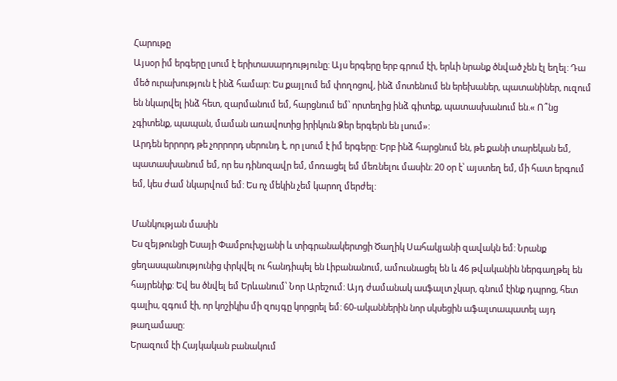Հարութը
Այսօր իմ երգերը լսում է երիտասարդությունը: Այս երգերը երբ գրում էի, երևի նրանք ծնված չեն էլ եղել: Դա մեծ ուրախություն է ինձ համար: Ես քայլում եմ փողոցով, ինձ մոտենում են երեխաներ, պատանիներ, ուզում են նկարվել ինձ հետ, զարմանում եմ, հարցնում եմ՝ որտեղից ինձ գիտեք, պատասխանում են.« Ո՞նց չգիտենք, պապան, մաման առավոտից իրիկուն Ձեր երգերն են լսում»:
Արդեն երրորդ թե չորրորդ սերունդ է, որ լսում է իմ երգերը: Երբ ինձ հարցնում են, թե քանի տարեկան եմ, պատասխանում եմ, որ ես դինոզավր եմ, մոռացել եմ մեռնելու մասին: 20 օր է՝ այստեղ եմ, մի հատ երգում եմ, կես ժամ նկարվում եմ: Ես ոչ մեկին չեմ կարող մերժել:

Մանկության մասին
Ես զեյթունցի Եսայի Փամբուխչյանի և տիգրանակերտցի Ծաղիկ Սահակյանի զավակն եմ: Նրանք ցեղասպանությունից փրկվել ու հանդիպել են Լիբանանում, ամուսնացել են և 46 թվականին ներգաղթել են հայրենիք: Եվ ես ծնվել եմ Երևանում՝ Նոր Արեշում: Այդ ժամանակ ասֆալտ չկար, գնում էինք դպրոց, հետ գալիս, զգում էի, որ կոշիկիս մի զույգը կորցրել եմ: 60-ականներին նոր սկսեցին աֆալտապատել այդ թաղամասը:
Երազում էի Հայկական բանակում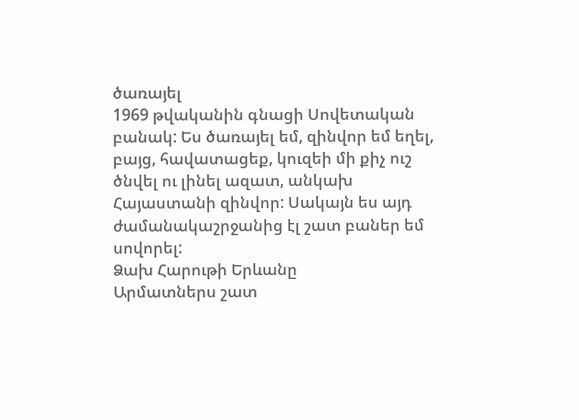ծառայել
1969 թվականին գնացի Սովետական բանակ: Ես ծառայել եմ, զինվոր եմ եղել, բայց, հավատացեք, կուզեի մի քիչ ուշ ծնվել ու լինել ազատ, անկախ Հայաստանի զինվոր: Սակայն ես այդ ժամանակաշրջանից էլ շատ բաներ եմ սովորել:
Ձախ Հարութի Երևանը
Արմատներս շատ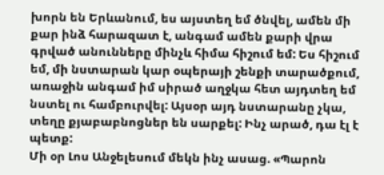խորն են Երևանում, ես այստեղ եմ ծնվել, ամեն մի քար ինձ հարազատ է, անգամ ամեն քարի վրա գրված անունները մինչև հիմա հիշում եմ: Ես հիշում եմ, մի նստարան կար օպերայի շենքի տարածքում, առաջին անգամ իմ սիրած աղջկա հետ այդտեղ եմ նստել ու համբուրվել: Այսօր այդ նստարանը չկա, տեղը քյաբաբնոցներ են սարքել: Ինչ արած, դա էլ է պետք:
Մի օր Լոս Անջելեսում մեկն ինչ ասաց. «Պարոն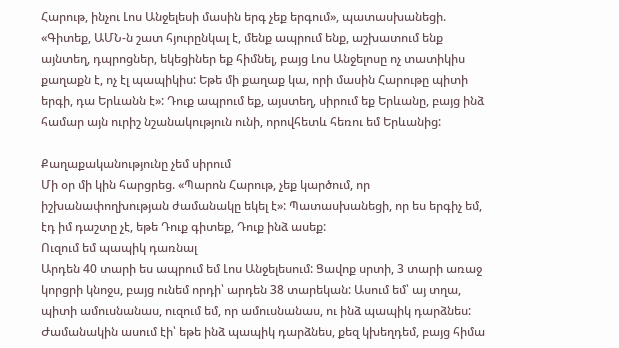Հարութ, ինչու Լոս Անջելեսի մասին երգ չեք երգում», պատասխանեցի. «Գիտեք, ԱՄՆ-ն շատ հյուրընկալ է, մենք ապրում ենք, աշխատում ենք այնտեղ, դպրոցներ, եկեցիներ եք հիմնել, բայց Լոս Անջելոսը ոչ տատիկիս քաղաքն է, ոչ էլ պապիկիս: Եթե մի քաղաք կա, որի մասին Հարութը պիտի երգի, դա Երևանն է»: Դուք ապրում եք, այստեղ, սիրում եք Երևանը, բայց ինձ համար այն ուրիշ նշանակություն ունի, որովհետև հեռու եմ Երևանից:

Քաղաքականությունը չեմ սիրում
Մի օր մի կին հարցրեց. «Պարոն Հարութ, չեք կարծում, որ իշխանափողխության ժամանակը եկել է»: Պատասխանեցի, որ ես երգիչ եմ, էդ իմ դաշտը չէ, եթե Դուք գիտեք, Դուք ինձ ասեք:
Ուզում եմ պապիկ դառնալ
Արդեն 40 տարի ես ապրում եմ Լոս Անջելեսում: Ցավոք սրտի, 3 տարի առաջ կորցրի կնոջս, բայց ունեմ որդի՝ արդեն 38 տարեկան: Ասում եմ՝ այ տղա, պիտի ամուսնանաս, ուզում եմ, որ ամուսնանաս, ու ինձ պապիկ դարձնես: Ժամանակին ասում էի՝ եթե ինձ պապիկ դարձնես, քեզ կխեղդեմ, բայց հիմա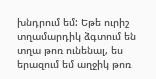խնդրում եմ: Եթե ուրիշ տղամարդիկ ձգտում են տղա թոռ ունենալ, ես երազում եմ աղջիկ թոռ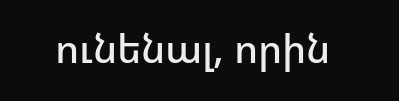ունենալ, որին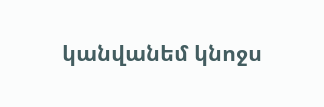կանվանեմ կնոջս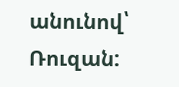անունով՝ Ռուզան: